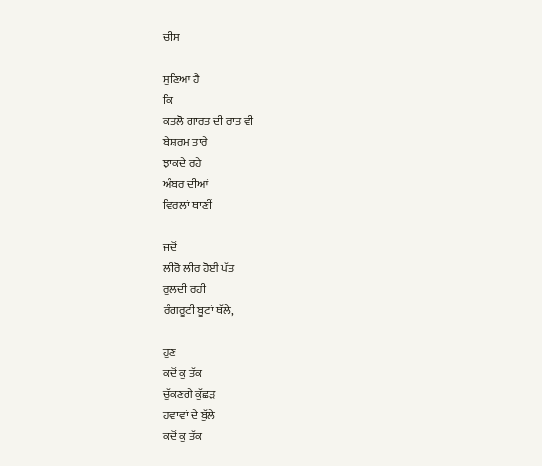ਚੀਸ

ਸੁਣਿਆ ਹੈ
ਕਿ
ਕਤਲੋ ਗਾਰਤ ਦੀ ਰਾਤ ਵੀ
ਬੇਸ਼ਰਮ ਤਾਰੇ
ਝਾਕਦੇ ਰਹੇ
ਅੰਬਰ ਦੀਆਂ
ਵਿਰਲਾਂ ਥਾਣੀਂ

ਜਦੋਂ
ਲੀਰੋ ਲੀਰ ਹੋਈ ਪੱਤ
ਰੁਲਦੀ ਰਹੀ
ਰੰਗਰੂਟੀ ਬੂਟਾਂ ਥੱਲੇ,

ਹੁਣ
ਕਦੋਂ ਕੁ ਤੱਕ
ਚੁੱਕਣਗੇ ਕੁੱਛੜ
ਹਵਾਵਾਂ ਦੇ ਬੁੱਲੇ
ਕਦੋਂ ਕੁ ਤੱਕ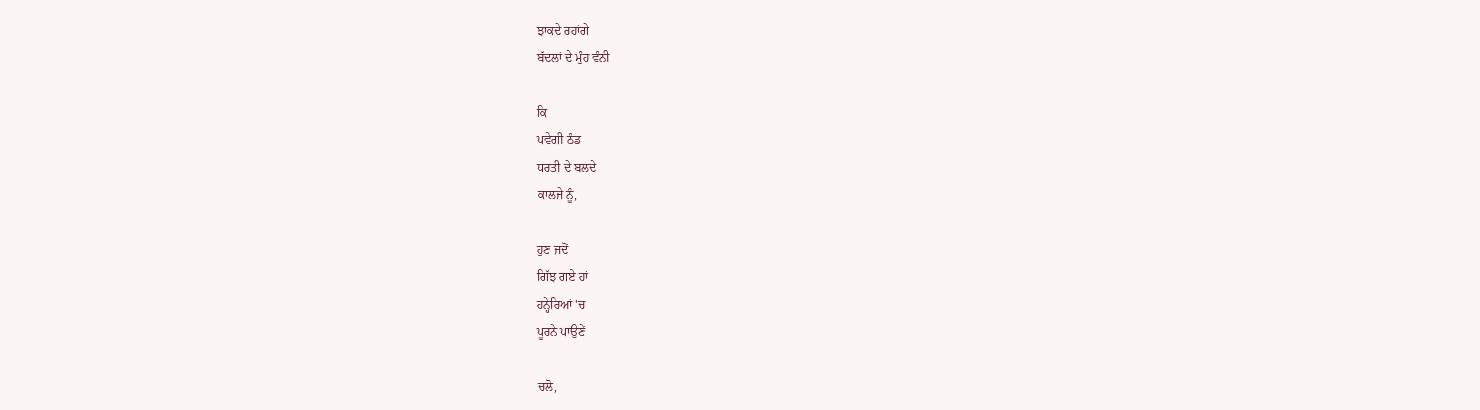ਝਾਕਦੇ ਰਹਾਂਗੇ
ਬੱਦਲਾਂ ਦੇ ਮੁੰਹ ਵੰਨੀ

ਕਿ
ਪਵੇਗੀ ਠੰਡ
ਧਰਤੀ ਦੇ ਬਲਦੇ
ਕਾਲਜੇ ਨੂੰ,

ਹੁਣ ਜਦੋਂ
ਗਿੱਝ ਗਏ ਹਾਂ
ਹਨ੍ਹੇਰਿਆਂ 'ਚ
ਪੂਰਨੇ ਪਾਉਣੇਂ

ਚਲੋ,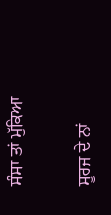ਸੰਸਾ ਤਾਂ ਮੁੱਕਿਆ

ਸੂਰਜ ਦੇ ਨਾਂ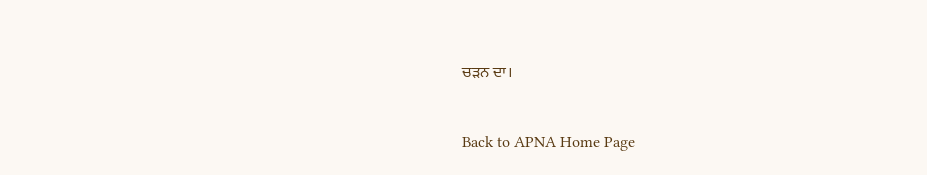ਚੜਨ ਦਾ।



Back to APNA Home Page